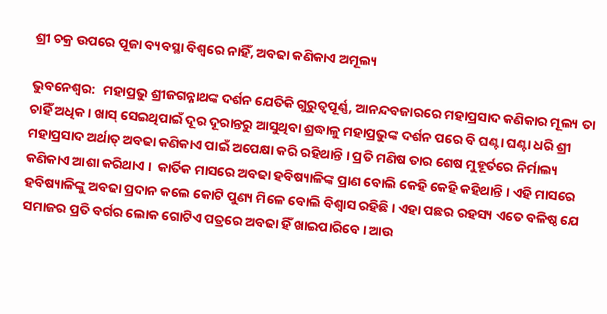ଶ୍ରୀ ଚକ୍ର ଉପରେ ପୂଜା ବ୍ୟବସ୍ଥା ବିଶ୍ୱରେ ନାହିଁ, ଅବଢା କଣିକାଏ ଅମୂଲ୍ୟ

ଭୁବନେଶ୍ୱର:  ମହାପ୍ରଭୁ ଶ୍ରୀଜଗନ୍ନାଥଙ୍କ ଦର୍ଶନ ଯେତିକି ଗୁରୁତ୍ୱପୂର୍ଣ୍ଣ, ଆନନ୍ଦବଜାରରେ ମହାପ୍ରସାଦ କଣିକାର ମୂଲ୍ୟ ତା ଚାହିଁ ଅଧିକ । ଖାସ୍‍ ସେଇଥିପାଇଁ ଦୂର ଦୂରାନ୍ତରୁ ଆସୁଥିବା ଶ୍ରଦ୍ଧାଳୁ ମହାପ୍ରଭୁଙ୍କ ଦର୍ଶନ ପରେ ବି ଘଣ୍ଟା ଘଣ୍ଟା ଧରି ଶ୍ରୀ ମହାପ୍ରସାଦ ଅର୍ଥାତ୍‍ ଅବଢା କଣିକାଏ ପାଇଁ ଅପେକ୍ଷା କରି ରହିଥାନ୍ତି । ପ୍ରତି ମଣିଷ ତାର ଶେଷ ମୁହୂର୍ତରେ ନିର୍ମାଲ୍ୟ କଣିକାଏ ଆଶା କରିଥାଏ ।  କାର୍ତିକ ମାସରେ ଅବଢା ହବିଷ୍ୟାଳିଙ୍କ ପ୍ରାଣ ବୋଲି କେହି କେହି କହିଥାନ୍ତି । ଏହି ମାସରେ ହବିଷ୍ୟାଳିଙ୍କୁ ଅବଢା ପ୍ରଦାନ କଲେ କୋଟି ପୁଣ୍ୟ ମିଳେ ବୋଲି ବିଶ୍ୱାସ ରହିଛି । ଏହା ପଛର ରହସ୍ୟ ଏତେ ବଳିଷ୍ଠ ଯେ ସମାଜର ପ୍ରତି ବର୍ଗର ଲୋକ ଗୋଟିଏ ପତ୍ରରେ ଅବଢା ହିଁ ଖାଇପାରିବେ । ଆଉ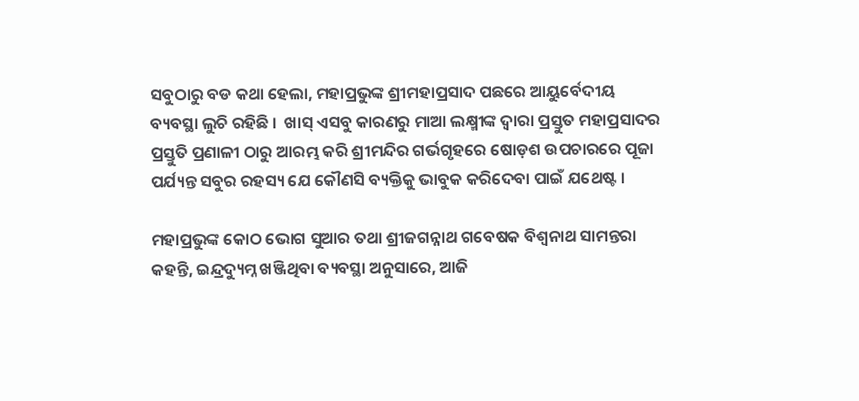ସବୁଠାରୁ ବଡ କଥା ହେଲା, ମହାପ୍ରଭୁଙ୍କ ଶ୍ରୀମହାପ୍ରସାଦ ପଛରେ ଆୟୁର୍ବେଦୀୟ ବ୍ୟବସ୍ଥା ଲୁଚି ରହିଛି ।  ଖାସ୍‍ ଏସବୁ କାରଣରୁ ମାଆ ଲକ୍ଷ୍ମୀଙ୍କ ଦ୍ୱାରା ପ୍ରସ୍ତୁତ ମହାପ୍ରସାଦର ପ୍ରସ୍ତୁତି ପ୍ରଣାଳୀ ଠାରୁ ଆରମ୍ଭ କରି ଶ୍ରୀମନ୍ଦିର ଗର୍ଭଗୃହରେ ଷୋଡ଼ଶ ଉପଚାରରେ ପୂଜା ପର୍ଯ୍ୟନ୍ତ ସବୁର ରହସ୍ୟ ଯେ କୌଣସି ବ୍ୟକ୍ତିକୁ ଭାବୁକ କରିଦେବା ପାଇଁ ଯଥେଷ୍ଟ ।

ମହାପ୍ରଭୁଙ୍କ କୋଠ ଭୋଗ ସୁଆର ତଥା ଶ୍ରୀଜଗନ୍ନାଥ ଗବେଷକ ବିଶ୍ୱନାଥ ସାମନ୍ତରା କହନ୍ତି, ଇନ୍ଦ୍ରଦ୍ୟୁମ୍ନ ଖଞ୍ଜିଥିବା ବ୍ୟବସ୍ଥା ଅନୁସାରେ, ଆଜି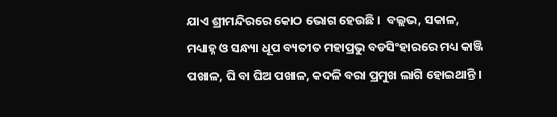ଯାଏ ଶ୍ରୀମନ୍ଦିରରେ କୋଠ ଭୋଗ ହେଉଛି ।  ବଲ୍ଲଭ, ସକାଳ, ମଧ୍ୟାହ୍ନ ଓ ସନ୍ଧ୍ୟା ଧୂପ ବ୍ୟତୀତ ମହାପ୍ରଭୁ ବଡସିଂହାରରେ ମଧ୍ୟ କାଞ୍ଜି ପଖାଳ, ଘି ବା ଘିଅ ପଖାଳ, କଦଳି ବରା ପ୍ରମୁଖ ଲାଗି ହୋଇଥାନ୍ତି ।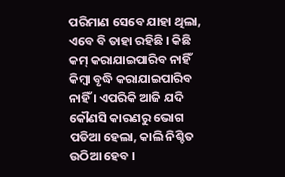ପରିମାଣ ସେବେ ଯାହା ଥିଲା, ଏବେ ବି ତାହା ରହିଛି । କିଛି କମ୍‍ କରାଯାଇପାରିବ ନାହିଁ କିମ୍ୱା ବୃଦ୍ଧି କରାଯାଇପାରିବ ନାହିଁ । ଏପରିକି ଆଜି ଯଦି କୌଣସି କାରଣରୁ ଭୋଗ ପଡିଆ ହେଲା, କାଲି ନିଶ୍ଚିତ ଉଠିଆ ହେବ ।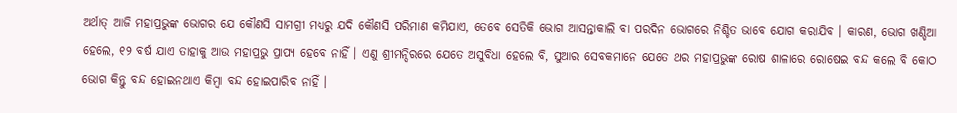ଅର୍ଥାତ୍‍ ଆଜି ମହାପ୍ରଭୁଙ୍କ ଭୋଗର ଯେ କୌଣସି ସାମଗ୍ରୀ ମଧ୍ୟରୁ ଯଦି କୌଣସି ପରିମାଣ କମିଯାଏ, ତେବେ ସେତିକି ଭୋଗ ଆସନ୍ତାକାଲି ବା ପରଦିନ ଭୋଗରେ ନିଶ୍ଚିତ ଭାବେ ଯୋଗ କରାଯିବ । କାରଣ, ଭୋଗ ଖଣ୍ଡିଆ ହେଲେ, ୧୨ ବର୍ଷ ଯାଏ ତାହାକୁ ଆଉ ମହାପ୍ରଭୁ ପ୍ରାପ୍ୟ ହେବେ ନାହିଁ । ଏଣୁ ଶ୍ରୀମନ୍ଦିରରେ ଯେତେ ଅସୁବିଧା ହେଲେ ବି, ସୁଆର ସେବକମାନେ ଯେତେ ଥର ମହାପ୍ରଭୁଙ୍କ ରୋଷ ଶାଳାରେ ରୋଷେଇ ବନ୍ଦ କଲେ ବି କୋଠ ଭୋଗ କିନ୍ତୁ ବନ୍ଦ ହୋଇନଥାଏ କିମ୍ୱା ବନ୍ଦ ହୋଇପାରିବ ନାହିଁ ।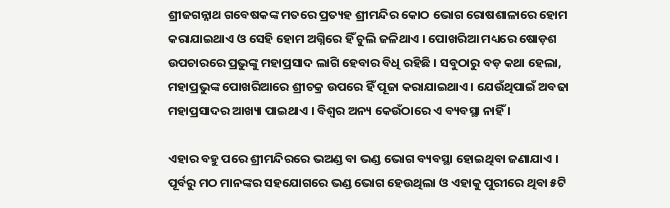ଶ୍ରୀଜଗନ୍ନାଥ ଗବେଷକଙ୍କ ମତରେ ପ୍ରତ୍ୟହ ଶ୍ରୀମନ୍ଦିର କୋଠ ଭୋଗ ରୋଷଶାଳାରେ ହୋମ କରାଯାଇଥାଏ ଓ ସେହି ହୋମ ଅଗ୍ନିରେ ହିଁ ଚୁଲି ଜଳିଥାଏ । ପୋଖରିଆ ମଧ୍ୟରେ ଷୋଡ଼ଶ ଉପଚାରରେ ପ୍ରଭୁଙ୍କୁ ମହାପ୍ରସାଦ ଲାଗି ହେବାର ବିଧି ରହିଛି । ସବୁଠାରୁ ବଡ଼ କଥା ହେଲା, ମହାପ୍ରଭୁଙ୍କ ପୋଖରିଆରେ ଶ୍ରୀଚକ୍ର ଉପରେ ହିଁ ପୂଜା କରାଯାଇଥାଏ । ଯେଉଁଥିପାଇଁ ଅବଢା ମହାପ୍ରସାଦର ଆଖ୍ୟା ପାଇଥାଏ । ବିଶ୍ୱର ଅନ୍ୟ କେଉଁଠାରେ ଏ ବ୍ୟବସ୍ଥା ନାହିଁ ।

ଏହାର ବହୁ ପରେ ଶ୍ରୀମନ୍ଦିରରେ ଭଅଣ୍ଡ ବା ଭଣ୍ଡ ଭୋଗ ବ୍ୟବସ୍ଥା ହୋଇଥିବା ଜଣାଯାଏ । ପୂର୍ବରୁ ମଠ ମାନଙ୍କର ସହଯୋଗରେ ଭଣ୍ଡ ଭୋଗ ହେଉଥିଲା ଓ ଏହାକୁ ପୁରୀରେ ଥିବା ୫ଟି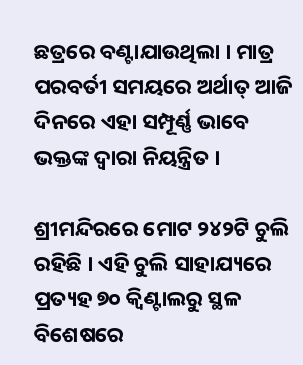ଛତ୍ରରେ ବଣ୍ଟାଯାଉଥିଲା । ମାତ୍ର ପରବର୍ତୀ ସମୟରେ ଅର୍ଥାତ୍‍ ଆଜି ଦିନରେ ଏହା ସମ୍ପୂର୍ଣ୍ଣ ଭାବେ ଭକ୍ତଙ୍କ ଦ୍ୱାରା ନିୟନ୍ତ୍ରିତ ।

ଶ୍ରୀମନ୍ଦିରରେ ମୋଟ ୨୪୨ଟି ଚୁଲି ରହିଛି । ଏହି ଚୁଲି ସାହାଯ୍ୟରେ ପ୍ରତ୍ୟହ ୭୦ କ୍ୱିଣ୍ଟାଲରୁ ସ୍ଥଳ ବିଶେଷରେ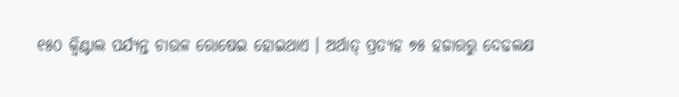୧୫୦ କ୍ୱିଣ୍ଟାଲ ପର୍ଯ୍ୟନ୍ତ ଚାଉଳ ରୋଷେଇ ହୋଇଥାଏ । ଅର୍ଥାତ୍‍ ପ୍ରତ୍ୟହ ୭୫ ହଜାରରୁ ଦେଢଲକ୍ଷ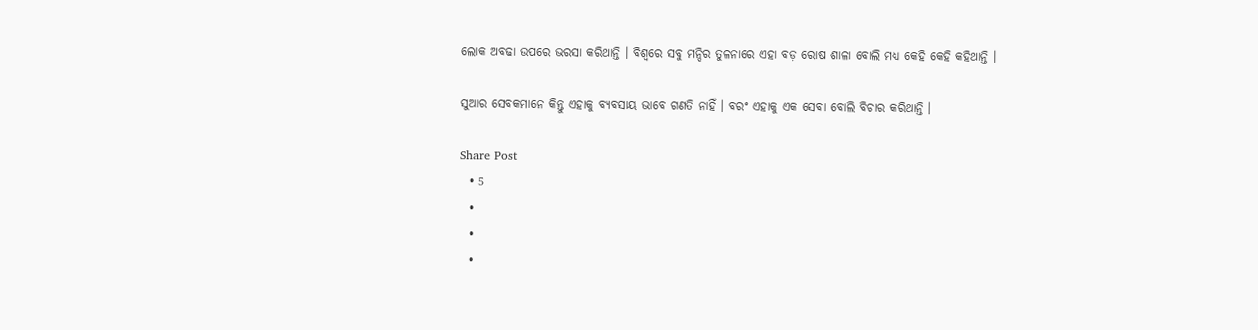ଲୋକ ଅବଢା ଉପରେ ଭରସା କରିଥାନ୍ତି । ବିଶ୍ୱରେ ସବୁ ମନ୍ଦିର ତୁଳନାରେ ଏହା ବଡ଼ ରୋଷ ଶାଳା ବୋଲି ମଧ୍ୟ କେହି କେହି କହିଥାନ୍ତି ।

ସୁଆର ସେବକମାନେ କିନ୍ତୁ ଏହାକୁ ବ୍ୟବସାୟ ଭାବେ ଗଣତି ନାହିଁ । ବରଂ ଏହାକୁ ଏକ ସେବା ବୋଲି ବିଚାର କରିଥାନ୍ତି ।

Share Post
  • 5
  •
  •
  •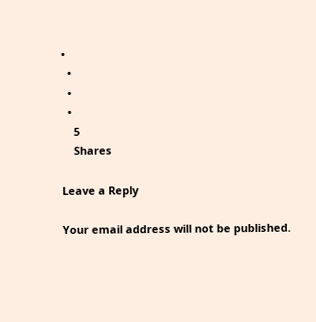•
  •
  •
  •
    5
    Shares

Leave a Reply

Your email address will not be published.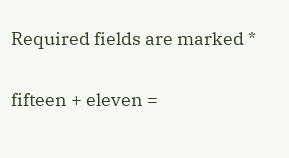Required fields are marked *

fifteen + eleven =